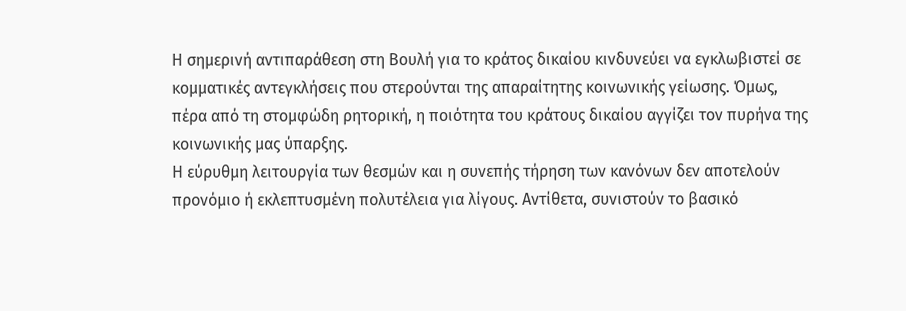Η σημερινή αντιπαράθεση στη Βουλή για το κράτος δικαίου κινδυνεύει να εγκλωβιστεί σε κομματικές αντεγκλήσεις που στερούνται της απαραίτητης κοινωνικής γείωσης. Όμως, πέρα από τη στομφώδη ρητορική, η ποιότητα του κράτους δικαίου αγγίζει τον πυρήνα της κοινωνικής μας ύπαρξης.
Η εύρυθμη λειτουργία των θεσμών και η συνεπής τήρηση των κανόνων δεν αποτελούν προνόμιο ή εκλεπτυσμένη πολυτέλεια για λίγους. Αντίθετα, συνιστούν το βασικό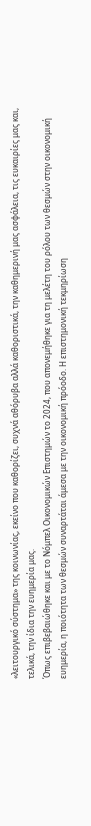«λειτουργικό σύστημα» της κοινωνίας, εκείνο που καθορίζει, συχνά αθόρυβα αλλά καθοριστικά, την καθημερινή μας ασφάλεια, τις ευκαιρίες μας και, τελικά, την ίδια την ευημερία μας.
Όπως επιβεβαιώθηκε και με το Νόμπελ Οικονομικών Επιστημών το 2024, που απονεμήθηκε για τη μελέτη του ρόλου των θεσμών στην οικονομική ευημερία, η ποιότητα των θεσμών συναρτάται άμεσα με την οικονομική πρόοδο. Η επιστημονική τεκμηρίωση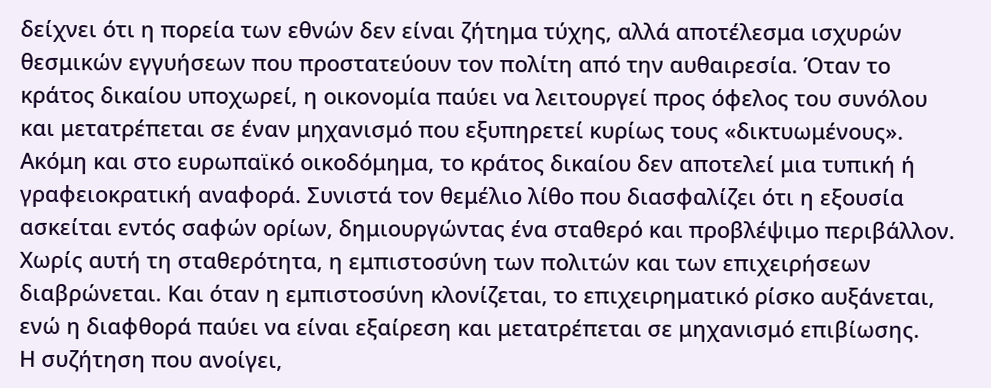δείχνει ότι η πορεία των εθνών δεν είναι ζήτημα τύχης, αλλά αποτέλεσμα ισχυρών θεσμικών εγγυήσεων που προστατεύουν τον πολίτη από την αυθαιρεσία. Όταν το κράτος δικαίου υποχωρεί, η οικονομία παύει να λειτουργεί προς όφελος του συνόλου και μετατρέπεται σε έναν μηχανισμό που εξυπηρετεί κυρίως τους «δικτυωμένους».
Ακόμη και στο ευρωπαϊκό οικοδόμημα, το κράτος δικαίου δεν αποτελεί μια τυπική ή γραφειοκρατική αναφορά. Συνιστά τον θεμέλιο λίθο που διασφαλίζει ότι η εξουσία ασκείται εντός σαφών ορίων, δημιουργώντας ένα σταθερό και προβλέψιμο περιβάλλον. Χωρίς αυτή τη σταθερότητα, η εμπιστοσύνη των πολιτών και των επιχειρήσεων διαβρώνεται. Και όταν η εμπιστοσύνη κλονίζεται, το επιχειρηματικό ρίσκο αυξάνεται, ενώ η διαφθορά παύει να είναι εξαίρεση και μετατρέπεται σε μηχανισμό επιβίωσης.
Η συζήτηση που ανοίγει,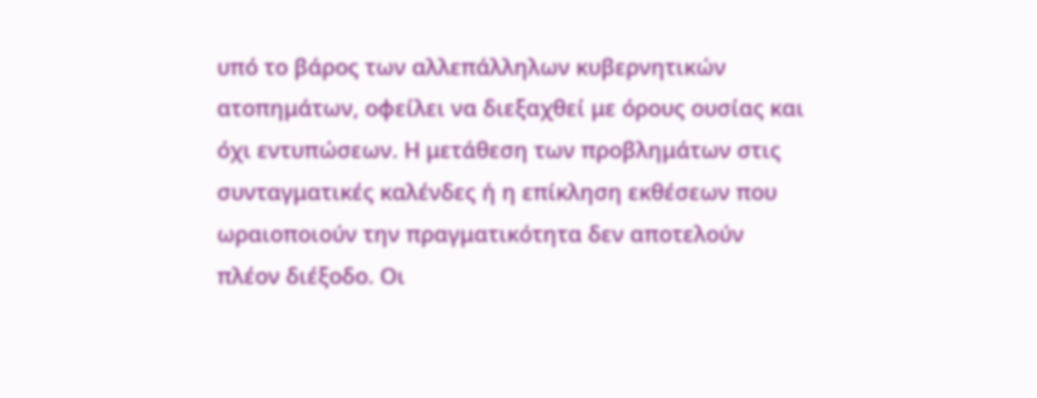υπό το βάρος των αλλεπάλληλων κυβερνητικών ατοπημάτων, οφείλει να διεξαχθεί με όρους ουσίας και όχι εντυπώσεων. Η μετάθεση των προβλημάτων στις συνταγματικές καλένδες ή η επίκληση εκθέσεων που ωραιοποιούν την πραγματικότητα δεν αποτελούν πλέον διέξοδο. Οι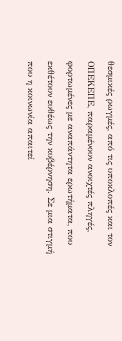θεσμικές ρωγμές, από τις υποκλοπές και τον ΟΠΕΚΕΠΕ, παραμένουν ανοιχτές πληγές, φορτωμένες με αναπάντητα ερωτήματα, που εκθέτουν ευθέως την κυβέρνηση. Σε μια στιγμή που η κοινωνία απαιτεί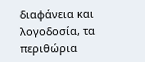διαφάνεια και λογοδοσία, τα περιθώρια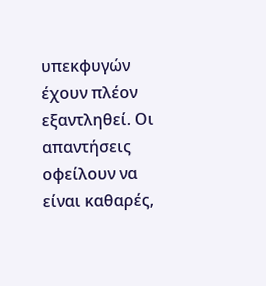υπεκφυγών έχουν πλέον εξαντληθεί. Οι απαντήσεις οφείλουν να είναι καθαρές,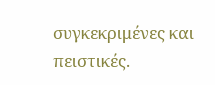συγκεκριμένες και πειστικές.